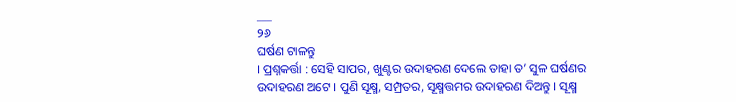___
୨୬
ଘର୍ଷଣ ଟାଳନ୍ତୁ
। ପ୍ରଶ୍ନକର୍ତ୍ତା : ସେହି ସାପର, ଖୁଣ୍ଟର ଉଦାହରଣ ଦେଲେ ତାହା ତ’ ସୁଳ ଘର୍ଷଣର ଉଦାହରଣ ଅଟେ । ପୁଣି ସୂକ୍ଷ୍ମ, ସମ୍ପ୍ରତର, ସୂକ୍ଷ୍ମତ୍ତମର ଉଦାହରଣ ଦିଅନ୍ତୁ । ସୂକ୍ଷ୍ମ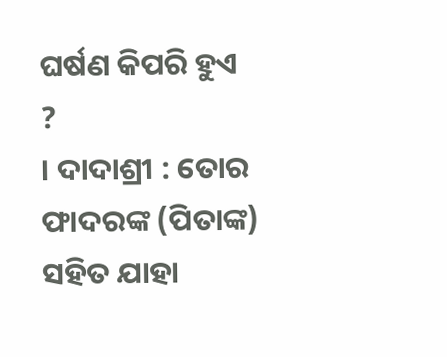ଘର୍ଷଣ କିପରି ହୁଏ ?
। ଦାଦାଶ୍ରୀ : ତୋର ଫାଦରଙ୍କ (ପିତାଙ୍କ) ସହିତ ଯାହା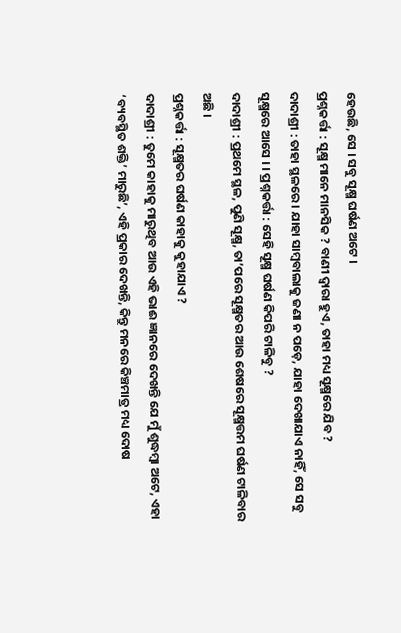ହେଉଛି, ସେ । ସବୁ ସୂକ୍ଷ୍ମ ଘର୍ଷଣ ଅଟେ ।
ପ୍ରଶ୍ନକର୍ତ୍ତା : ସୂକ୍ଷ୍ମ ମାନେ ମାନସିକ ? ବାଣୀ ଦ୍ବାରା ହୁଏ, ତାହା ମଧ୍ୟ ସୂକ୍ଷ୍ମରେ ଯିବ ?
ଦାଦାଶ୍ରୀ : ତାହା ସ୍ଥଳରେ । ଯାହା ସାମ୍ବବାଲାକୁ ଜଣା ନ ପଡ଼େ, ଯାହା ଦେଖାଯାଏ ନାହିଁ, ସେ ସବୁ ସୂକ୍ଷ୍ମରେ ଆସେ । । ପ୍ରଶ୍ନକର୍ତ୍ତା : ସେହି ସୂକ୍ଷ୍ମ ଘର୍ଷଣ କିପରି ଟାଳିବୁ ?
ଦାଦାଶ୍ରୀ : ପ୍ରଥମେ ସ୍ଥଳ, ପୁଣି ସୂକ୍ଷ୍ମ, ତା’ପରେ ସୂକ୍ଷ୍ମତର ଆଉ ଶେଷରେ ସୂକ୍ଷ୍ମତ୍ତମ ଘର୍ଷଣ ଟାଳିବାର ଅଛି ।
ପ୍ରଶ୍ନକର୍ତ୍ତା : ସୂକ୍ଷ୍ମତର ଘର୍ଷଣ କାହାକୁ କୁହାଯାଏ ?
ଦାଦାଶ୍ରୀ : ତୁମେ କାହାକୁ ମାରୁଥିବ ଆଉ ଏହି ଭାଈ ଜ୍ଞାନରେ ଦେଖନ୍ତି ଯେ ମୁଁ ଶୁଦ୍ଧମ୍ବା ଅଟେ, ଏହା ‘ବ୍ୟବସ୍ଥିତ ଶକ୍ତି’ ମାରୁଛି’, ଏହି ପ୍ରକାର ଦେଖନ୍ତି, କିନ୍ତୁ ମନରେ କିଞ୍ଚମାତ୍ର ମଧ୍ୟ ଦୋଷ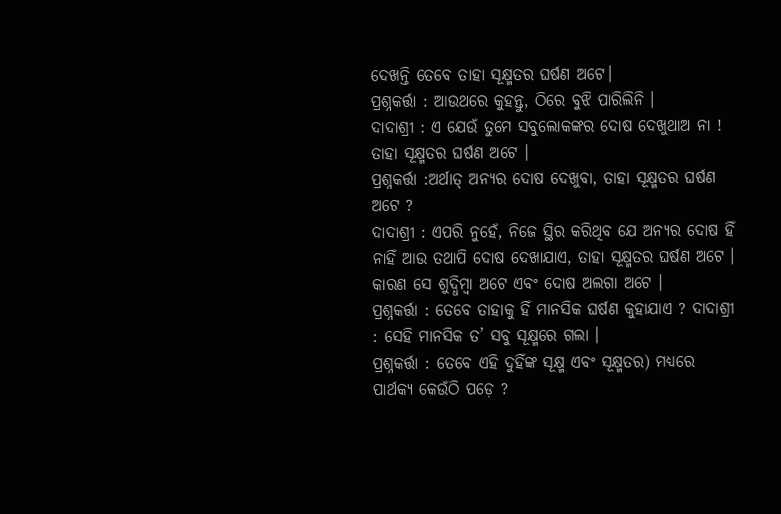ଦେଖନ୍ତି ତେବେ ତାହା ସୂକ୍ଷ୍ମତର ଘର୍ଷଣ ଅଟେ।
ପ୍ରଶ୍ନକର୍ତ୍ତା : ଆଉଥରେ କୁହନ୍ତୁ, ଠିରେ ବୁଝି ପାରିଲିନି ।
ଦାଦାଶ୍ରୀ : ଏ ଯେଉଁ ତୁମେ ସବୁଲୋକଙ୍କର ଦୋଷ ଦେଖୁଥାଅ ନା ! ତାହା ସୂକ୍ଷ୍ମତର ଘର୍ଷଣ ଅଟେ ।
ପ୍ରଶ୍ନକର୍ତ୍ତା :ଅର୍ଥାତ୍ ଅନ୍ୟର ଦୋଷ ଦେଖୁବା, ତାହା ସୂକ୍ଷ୍ମତର ଘର୍ଷଣ ଅଟେ ?
ଦାଦାଶ୍ରୀ : ଏପରି ନୁହେଁ, ନିଜେ ସ୍ଥିର କରିଥିବ ଯେ ଅନ୍ୟର ଦୋଷ ହିଁ ନାହିଁ ଆଉ ତଥାପି ଦୋଷ ଦେଖାଯାଏ, ତାହା ସୂକ୍ଷ୍ମତର ଘର୍ଷଣ ଅଟେ । କାରଣ ସେ ଶୁଦ୍ଧିମ୍ବା ଅଟେ ଏବଂ ଦୋଷ ଅଲଗା ଅଟେ ।
ପ୍ରଶ୍ନକର୍ତ୍ତା : ତେବେ ତାହାକୁ ହିଁ ମାନସିକ ଘର୍ଷଣ କୁହାଯାଏ ? ଦାଦାଶ୍ରୀ : ସେହି ମାନସିକ ତ’ ସବୁ ସୂକ୍ଷ୍ମରେ ଗଲା ।
ପ୍ରଶ୍ନକର୍ତ୍ତା : ତେବେ ଏହି ଦୁହିଁଙ୍କ ସୂକ୍ଷ୍ମ ଏବଂ ସୂକ୍ଷ୍ମତର) ମଧ୍ୟରେ ପାର୍ଥକ୍ୟ କେଉଁଠି ପଡ଼େ ?